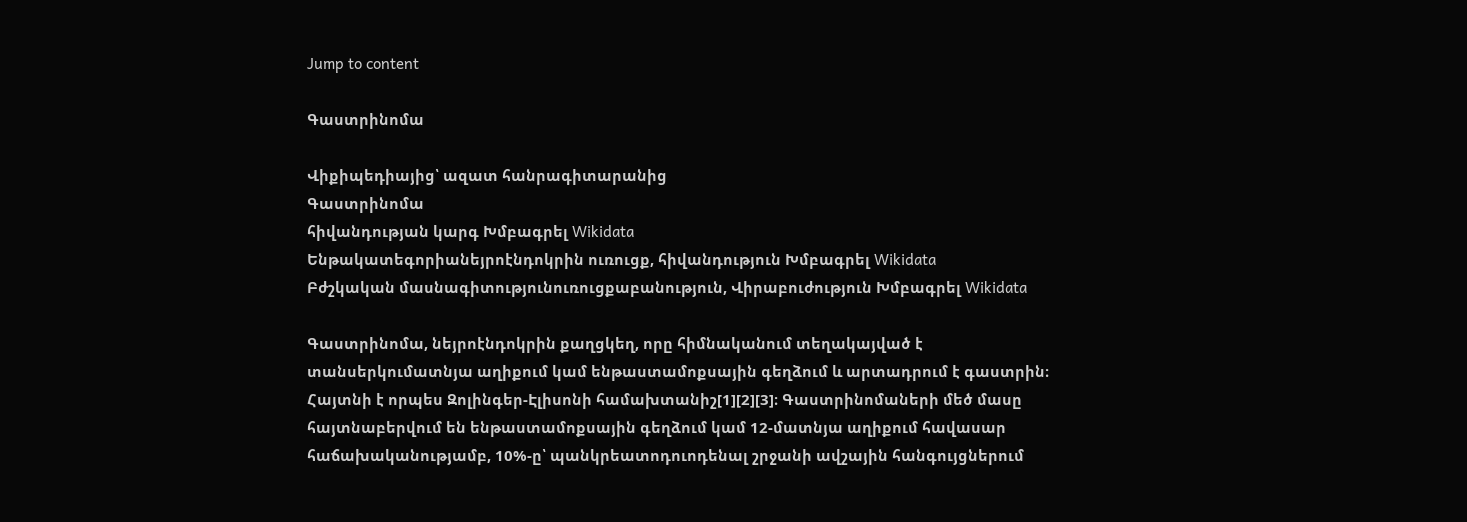Jump to content

Գաստրինոմա

Վիքիպեդիայից՝ ազատ հանրագիտարանից
Գաստրինոմա
հիվանդության կարգ Խմբագրել Wikidata
Ենթակատեգորիանեյրոէնդոկրին ուռուցք, հիվանդություն Խմբագրել Wikidata
Բժշկական մասնագիտությունուռուցքաբանություն, Վիրաբուժություն Խմբագրել Wikidata

Գաստրինոմա, նեյրոէնդոկրին քաղցկեղ, որը հիմնականում տեղակայված է տանսերկումատնյա աղիքում կամ ենթաստամոքսային գեղձում և արտադրում է գաստրին։ Հայտնի է որպես Զոլինգեր-Էլիսոնի համախտանիշ[1][2][3]։ Գաստրինոմաների մեծ մասը հայտնաբերվում են ենթաստամոքսային գեղձում կամ 12-մատնյա աղիքում հավասար հաճախականությամբ, 10%-ը՝ պանկրեատոդուոդենալ շրջանի ավշային հանգույցներում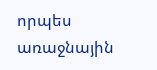որպես առաջնային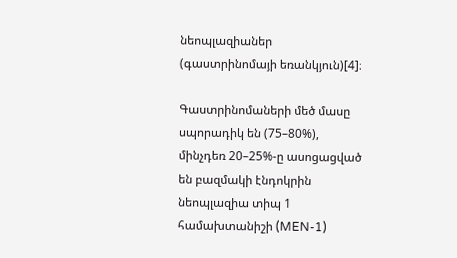նեոպլազիաներ (գաստրինոմայի եռանկյուն)[4]։

Գաստրինոմաների մեծ մասը սպորադիկ են (75–80%), մինչդեռ 20–25%-ը ասոցացված են բազմակի էնդոկրին նեոպլազիա տիպ 1 համախտանիշի (MEN-1)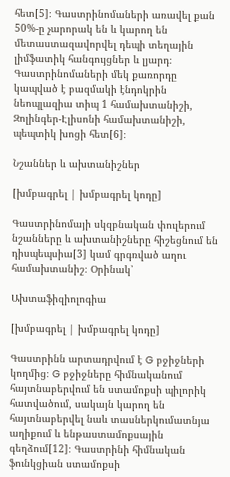հետ[5]։ Գաստրինոմաների առավել քան 50%-ը չարորակ են և կարող են մետաստազավորվել դեպի տեղային լիմֆատիկ հանգույցներ և լյարդ։ Գաստրինոմաների մեկ քառորդը կապված է բազմակի էնդոկրին նեոպլազիա տիպ 1 համախտանիշի, Զոլինգեր-Էլիսոնի համախտանիշի, պեպտիկ խոցի հետ[6]։

Նշաններ և ախտանիշներ

[խմբագրել | խմբագրել կոդը]

Գաստրինոմայի սկզբնական փուլերում նշանները և ախտանիշները հիշեցնում են դիսպեպսիա[3] կամ գրգռված աղու համախտանիշ։ Օրինակ՝

Ախտաֆիզիոլոգիա

[խմբագրել | խմբագրել կոդը]

Գաստրինն արտադրվում է G բջիջների կողմից։ G բջիջները հիմնականում հայտնաբերվում են ստամոքսի պիլորիկ հատվածում, սակայն կարող են հայտնաբերվել նաև տասներկումատնյա աղիքում և ենթաստամոքսային գեղձում[12]։ Գաստրինի հիմնական ֆունկցիան ստամոքսի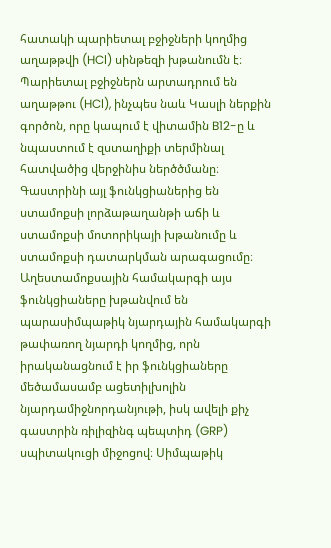հատակի պարիետալ բջիջների կողմից աղաթթվի (HCl) սինթեզի խթանումն է։ Պարիետալ բջիջներն արտադրում են աղաթթու (HCl), ինչպես նաև Կասլի ներքին գործոն, որը կապում է վիտամին B12-ը և նպաստում է զստաղիքի տերմինալ հատվածից վերջինիս ներծծմանը։ Գաստրինի այլ ֆունկցիաներից են ստամոքսի լորձաթաղանթի աճի և ստամոքսի մոտորիկայի խթանումը և ստամոքսի դատարկման արագացումը։ Աղեստամոքսային համակարգի այս ֆունկցիաները խթանվում են պարասիմպաթիկ նյարդային համակարգի թափառող նյարդի կողմից, որն իրականացնում է իր ֆունկցիաները մեծամասամբ ացետիլխոլին նյարդամիջնորդանյութի, իսկ ավելի քիչ գաստրին ռիլիզինգ պեպտիդ (GRP) սպիտակուցի միջոցով։ Սիմպաթիկ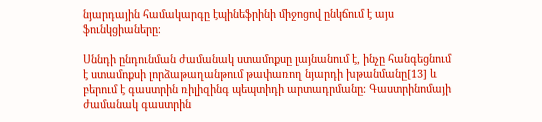նյարդային համակարգը էպինեֆրինի միջոցով ընկճում է այս ֆունկցիաները։

Սննդի ընդունման ժամանակ ստամոքսը լայնանում է, ինչը հանգեցնում է ստամոքսի լորձաթաղանթում թափառող նյարդի խթանմանը[13] և բերում է գաստրին ռիլիզինգ պեպտիդի արտադրմանը։ Գաստրինոմայի ժամանակ գաստրին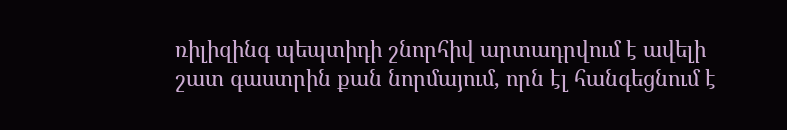ռիլիզինգ պեպտիդի շնորհիվ արտադրվում է ավելի շատ գաստրին քան նորմայում, որն էլ հանգեցնում է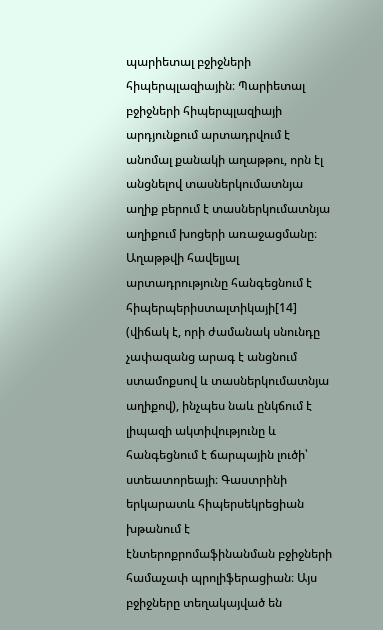պարիետալ բջիջների հիպերպլազիային։ Պարիետալ բջիջների հիպերպլազիայի արդյունքում արտադրվում է անոմալ քանակի աղաթթու, որն էլ անցնելով տասներկումատնյա աղիք բերում է տասներկումատնյա աղիքում խոցերի առաջացմանը։ Աղաթթվի հավելյալ արտադրությունը հանգեցնում է հիպերպերիստալտիկայի[14] (վիճակ է, որի ժամանակ սնունդը չափազանց արագ է անցնում ստամոքսով և տասներկումատնյա աղիքով), ինչպես նաև ընկճում է լիպազի ակտիվությունը և հանգեցնում է ճարպային լուծի՝ ստեատորեայի։ Գաստրինի երկարատև հիպերսեկրեցիան խթանում է էնտերոքրոմաֆինանման բջիջների համաչափ պրոլիֆերացիան։ Այս բջիջները տեղակայված են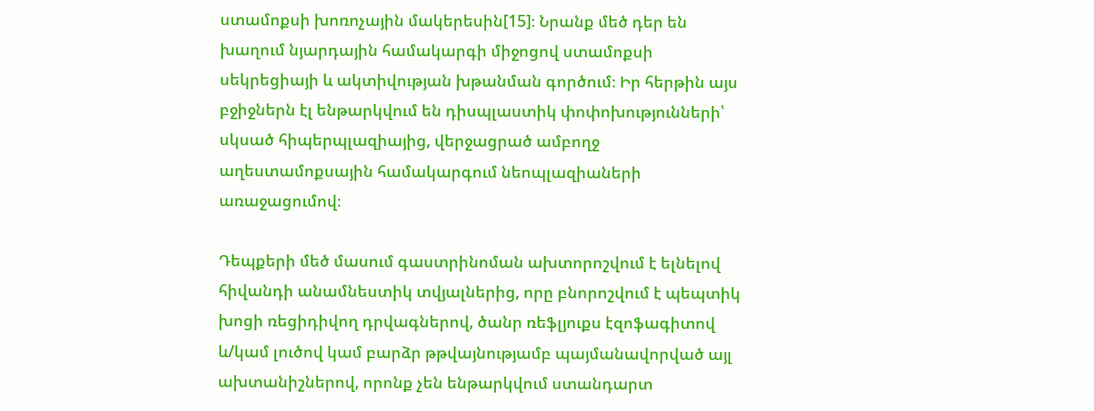ստամոքսի խոռոչային մակերեսին[15]։ Նրանք մեծ դեր են խաղում նյարդային համակարգի միջոցով ստամոքսի սեկրեցիայի և ակտիվության խթանման գործում։ Իր հերթին այս բջիջներն էլ ենթարկվում են դիսպլաստիկ փոփոխությունների՝ սկսած հիպերպլազիայից, վերջացրած ամբողջ աղեստամոքսային համակարգում նեոպլազիաների առաջացումով։

Դեպքերի մեծ մասում գաստրինոման ախտորոշվում է ելնելով հիվանդի անամնեստիկ տվյալներից, որը բնորոշվում է պեպտիկ խոցի ռեցիդիվող դրվագներով, ծանր ռեֆլյուքս էզոֆագիտով և/կամ լուծով կամ բարձր թթվայնությամբ պայմանավորված այլ ախտանիշներով, որոնք չեն ենթարկվում ստանդարտ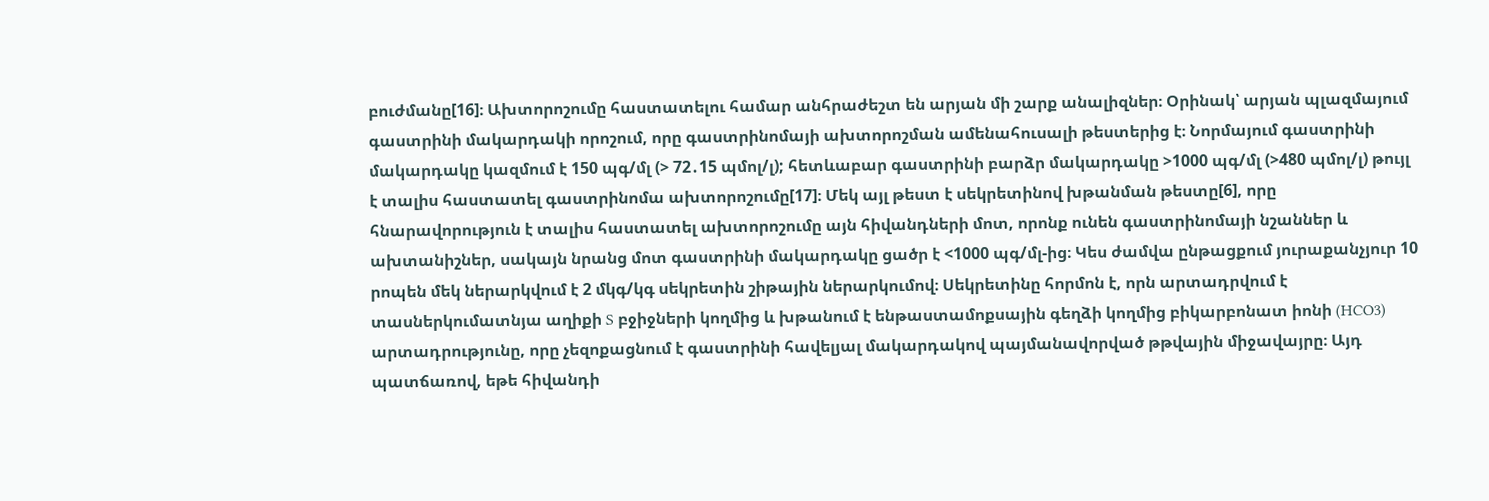բուժմանը[16]։ Ախտորոշումը հաստատելու համար անհրաժեշտ են արյան մի շարք անալիզներ։ Օրինակ՝ արյան պլազմայում գաստրինի մակարդակի որոշում, որը գաստրինոմայի ախտորոշման ամենահուսալի թեստերից է։ Նորմայում գաստրինի մակարդակը կազմում է 150 պգ/մլ (> 72․15 պմոլ/լ); հետևաբար գաստրինի բարձր մակարդակը >1000 պգ/մլ (>480 պմոլ/լ) թույլ է տալիս հաստատել գաստրինոմա ախտորոշումը[17]։ Մեկ այլ թեստ է սեկրետինով խթանման թեստը[6], որը հնարավորություն է տալիս հաստատել ախտորոշումը այն հիվանդների մոտ, որոնք ունեն գաստրինոմայի նշաններ և ախտանիշներ, սակայն նրանց մոտ գաստրինի մակարդակը ցածր է <1000 պգ/մլ-ից։ Կես ժամվա ընթացքում յուրաքանչյուր 10 րոպեն մեկ ներարկվում է 2 մկգ/կգ սեկրետին շիթային ներարկումով։ Սեկրետինը հորմոն է, որն արտադրվում է տասներկումատնյա աղիքի S բջիջների կողմից և խթանում է ենթաստամոքսային գեղձի կողմից բիկարբոնատ իոնի (HCO3) արտադրությունը, որը չեզոքացնում է գաստրինի հավելյալ մակարդակով պայմանավորված թթվային միջավայրը։ Այդ պատճառով, եթե հիվանդի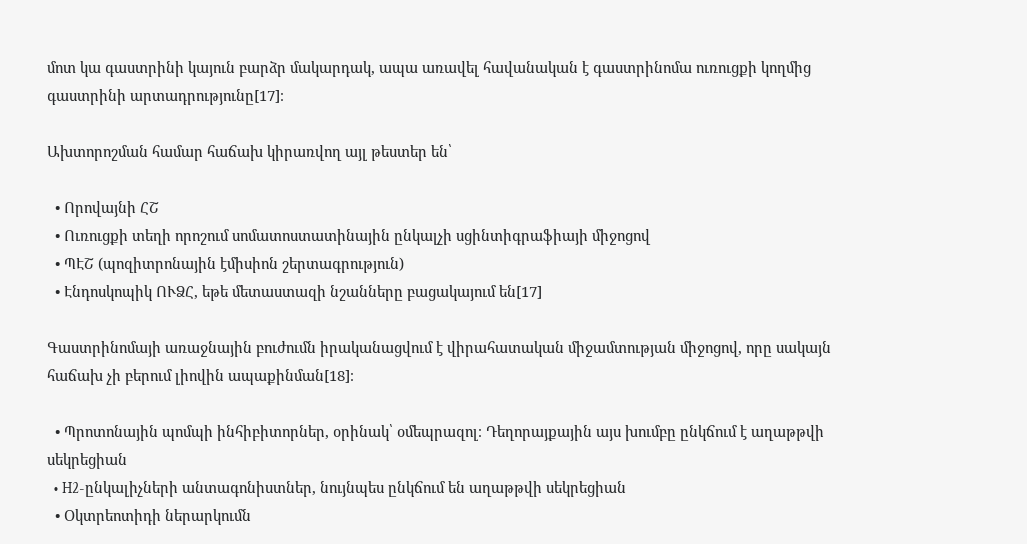մոտ կա գաստրինի կայուն բարձր մակարդակ, ապա առավել հավանական է գաստրինոմա ուռուցքի կողմից գաստրինի արտադրությունը[17]։

Ախտորոշման համար հաճախ կիրառվող այլ թեստեր են՝

  • Որովայնի ՀՇ
  • Ուռուցքի տեղի որոշում սոմատոստատինային ընկալչի սցինտիգրաֆիայի միջոցով
  • ՊԷՇ (պոզիտրոնային էմիսիոն շերտագրություն)
  • Էնդոսկոպիկ ՈՒՁՀ, եթե մետաստազի նշանները բացակայում են[17]

Գաստրինոմայի առաջնային բուժումն իրականացվում է վիրահատական միջամտության միջոցով, որը սակայն հաճախ չի բերում լիովին ապաքինման[18]։

  • Պրոտոնային պոմպի ինհիբիտորներ, օրինակ՝ օմեպրազոլ։ Դեղորայքային այս խումբը ընկճում է աղաթթվի սեկրեցիան
  • H2-ընկալիչների անտագոնիստներ, նույնպես ընկճում են աղաթթվի սեկրեցիան
  • Օկտրեոտիդի ներարկումն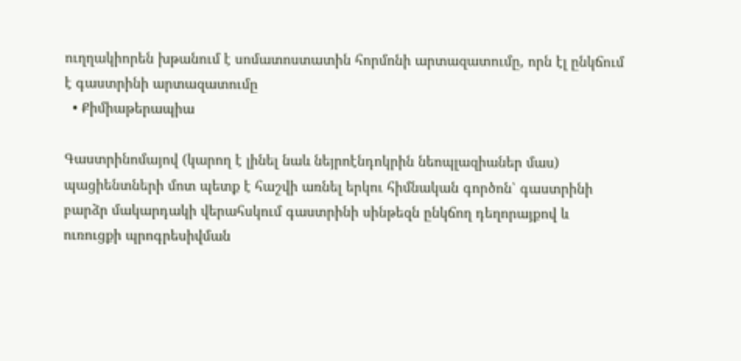ուղղակիորեն խթանում է սոմատոստատին հորմոնի արտազատումը, որն էլ ընկճում է գաստրինի արտազատումը
  • Քիմիաթերապիա

Գաստրինոմայով (կարող է լինել նաև նեյրոէնդոկրին նեոպլազիաներ մաս) պացիենտների մոտ պետք է հաշվի առնել երկու հիմնական գործոն՝ գաստրինի բարձր մակարդակի վերահսկում գաստրինի սինթեզն ընկճող դեղորայքով և ուռուցքի պրոգրեսիվման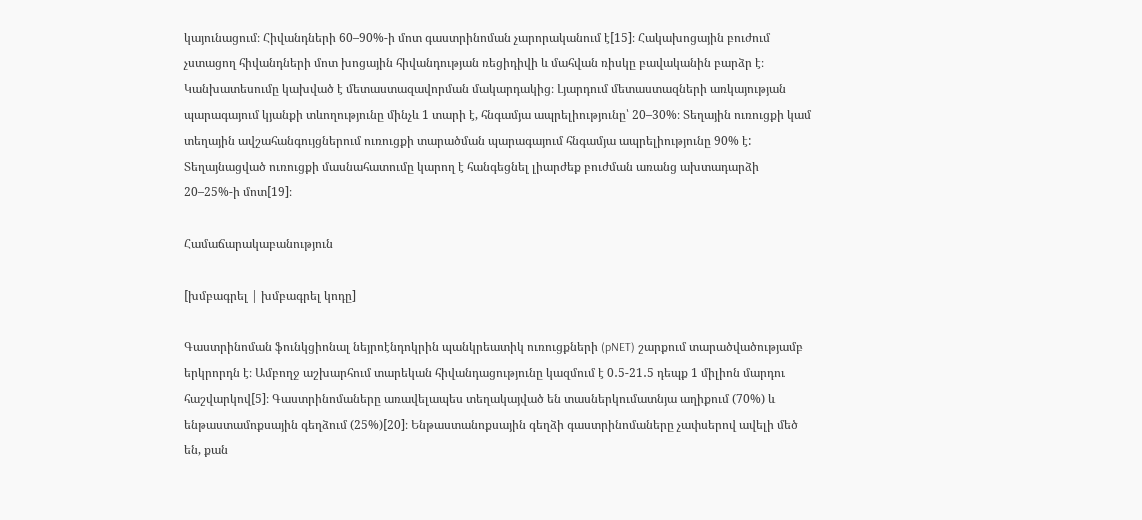կայունացում։ Հիվանդների 60–90%-ի մոտ գաստրինոման չարորականում է[15]։ Հակախոցային բուժում չստացող հիվանդների մոտ խոցային հիվանդության ռեցիդիվի և մահվան ռիսկը բավականին բարձր է։ Կանխատեսումը կախված է մետաստազավորման մակարդակից։ Լյարդում մետաստազների առկայության պարագայում կյանքի տևողությունը մինչև 1 տարի է, հնգամյա ապրելիությունը՝ 20–30%։ Տեղային ուռուցքի կամ տեղային ավշահանգույցներում ուռուցքի տարածման պարագայում հնգամյա ապրելիությունը 90% է: Տեղայնացված ուռուցքի մասնահատումը կարող է հանգեցնել լիարժեք բուժման առանց ախտադարձի 20–25%-ի մոտ[19]։

Համաճարակաբանություն

[խմբագրել | խմբագրել կոդը]

Գաստրինոման ֆունկցիոնալ նեյրոէնդոկրին պանկրեատիկ ուռուցքների (pNET) շարքում տարածվածությամբ երկրորդն է։ Ամբողջ աշխարհում տարեկան հիվանդացությունը կազմում է 0․5-21․5 դեպք 1 միլիոն մարդու հաշվարկով[5]։ Գաստրինոմաները առավելապես տեղակայված են տասներկումատնյա աղիքում (70%) և ենթաստամոքսային գեղձում (25%)[20]։ Ենթաստանոքսային գեղձի գաստրինոմաները չափսերով ավելի մեծ են, քան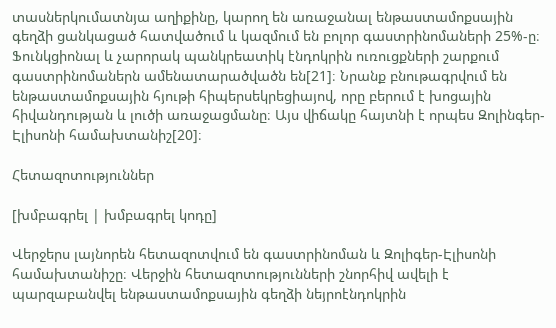տասներկումատնյա աղիքինը, կարող են առաջանալ ենթաստամոքսային գեղձի ցանկացած հատվածում և կազմում են բոլոր գաստրինոմաների 25%-ը։ Ֆունկցիոնալ և չարորակ պանկրեատիկ էնդոկրին ուռուցքների շարքում գաստրինոմաներն ամենատարածվածն են[21]։ Նրանք բնութագրվում են ենթաստամոքսային հյութի հիպերսեկրեցիայով, որը բերում է խոցային հիվանդության և լուծի առաջացմանը։ Այս վիճակը հայտնի է որպես Զոլինգեր-Էլիսոնի համախտանիշ[20]։

Հետազոտություններ

[խմբագրել | խմբագրել կոդը]

Վերջերս լայնորեն հետազոտվում են գաստրինոման և Զոլիգեր-Էլիսոնի համախտանիշը։ Վերջին հետազոտությունների շնորհիվ ավելի է պարզաբանվել ենթաստամոքսային գեղձի նեյրոէնդոկրին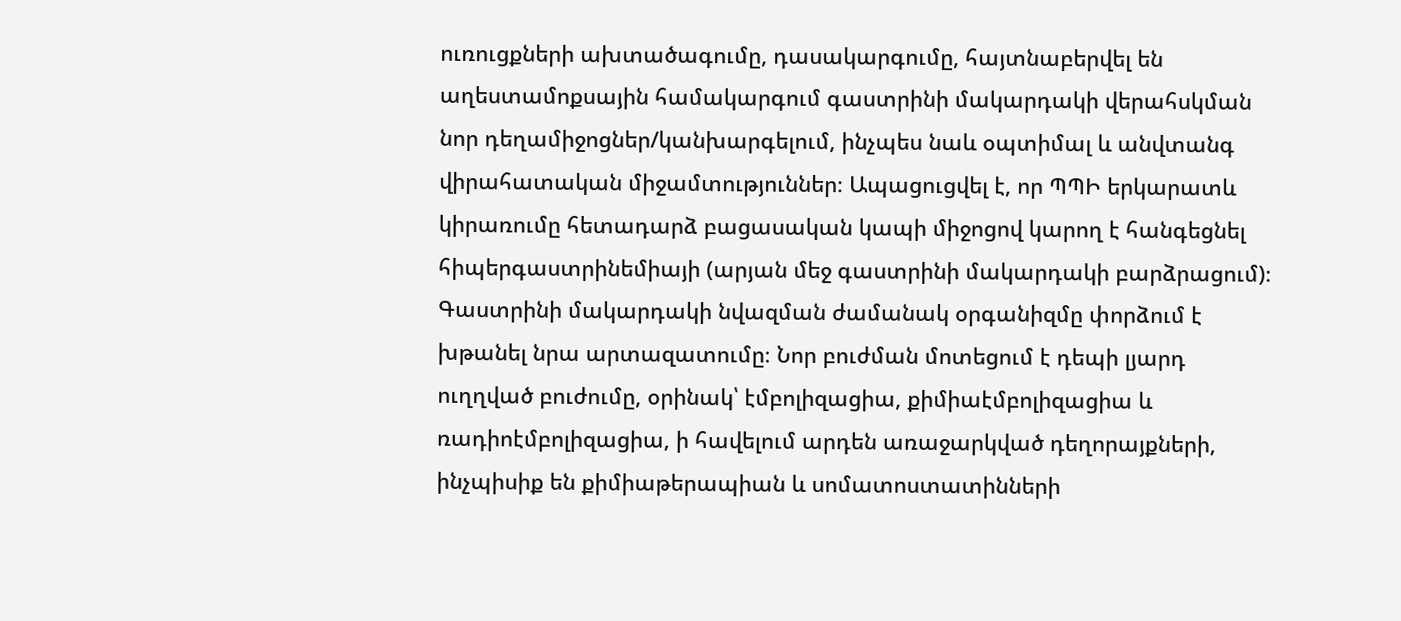ուռուցքների ախտածագումը, դասակարգումը, հայտնաբերվել են աղեստամոքսային համակարգում գաստրինի մակարդակի վերահսկման նոր դեղամիջոցներ/կանխարգելում, ինչպես նաև օպտիմալ և անվտանգ վիրահատական միջամտություններ։ Ապացուցվել է, որ ՊՊԻ երկարատև կիրառումը հետադարձ բացասական կապի միջոցով կարող է հանգեցնել հիպերգաստրինեմիայի (արյան մեջ գաստրինի մակարդակի բարձրացում)։ Գաստրինի մակարդակի նվազման ժամանակ օրգանիզմը փորձում է խթանել նրա արտազատումը։ Նոր բուժման մոտեցում է դեպի լյարդ ուղղված բուժումը, օրինակ՝ էմբոլիզացիա, քիմիաէմբոլիզացիա և ռադիոէմբոլիզացիա, ի հավելում արդեն առաջարկված դեղորայքների, ինչպիսիք են քիմիաթերապիան և սոմատոստատինների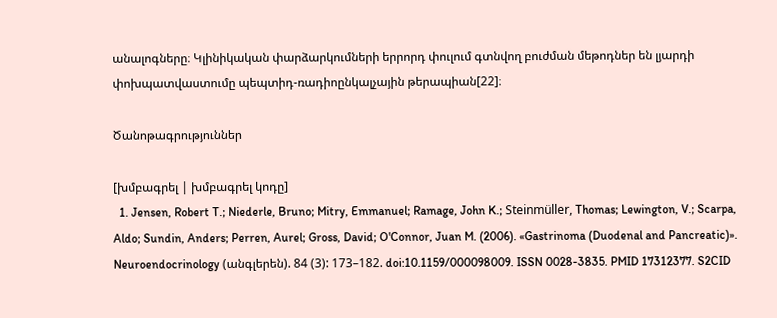անալոգները։ Կլինիկական փարձարկումների երրորդ փուլում գտնվող բուժման մեթոդներ են լյարդի փոխպատվաստումը պեպտիդ-ռադիոընկալչային թերապիան[22]։

Ծանոթագրություններ

[խմբագրել | խմբագրել կոդը]
  1. Jensen, Robert T.; Niederle, Bruno; Mitry, Emmanuel; Ramage, John K.; Steinmüller, Thomas; Lewington, V.; Scarpa, Aldo; Sundin, Anders; Perren, Aurel; Gross, David; O'Connor, Juan M. (2006). «Gastrinoma (Duodenal and Pancreatic)». Neuroendocrinology (անգլերեն). 84 (3): 173–182. doi:10.1159/000098009. ISSN 0028-3835. PMID 17312377. S2CID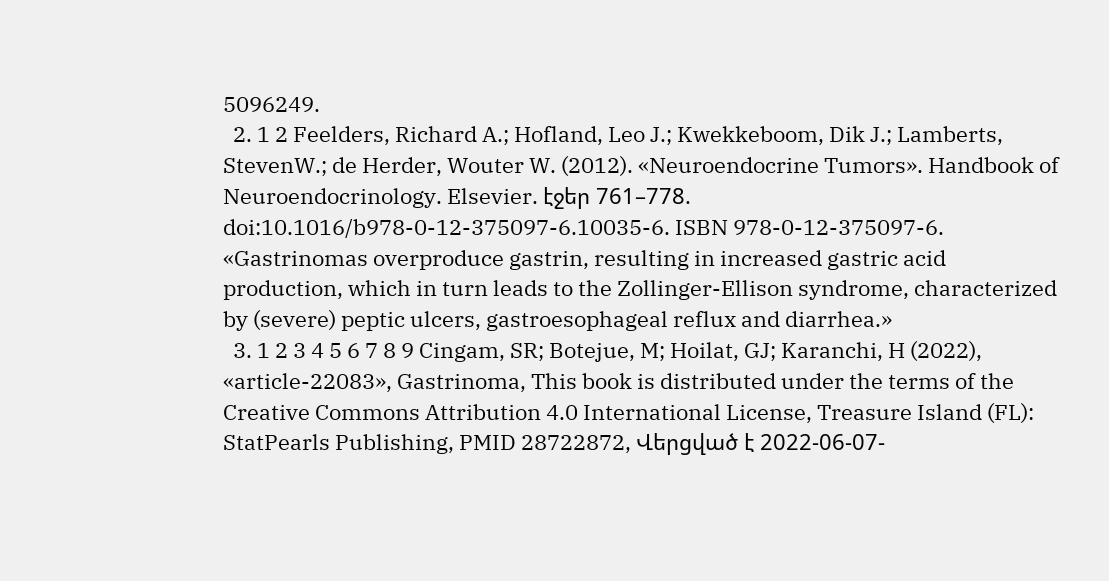5096249.
  2. 1 2 Feelders, Richard A.; Hofland, Leo J.; Kwekkeboom, Dik J.; Lamberts, StevenW.; de Herder, Wouter W. (2012). «Neuroendocrine Tumors». Handbook of Neuroendocrinology. Elsevier. էջեր 761–778. doi:10.1016/b978-0-12-375097-6.10035-6. ISBN 978-0-12-375097-6. «Gastrinomas overproduce gastrin, resulting in increased gastric acid production, which in turn leads to the Zollinger-Ellison syndrome, characterized by (severe) peptic ulcers, gastroesophageal reflux and diarrhea.»
  3. 1 2 3 4 5 6 7 8 9 Cingam, SR; Botejue, M; Hoilat, GJ; Karanchi, H (2022), «article-22083», Gastrinoma, This book is distributed under the terms of the Creative Commons Attribution 4.0 International License, Treasure Island (FL): StatPearls Publishing, PMID 28722872, Վերցված է 2022-06-07-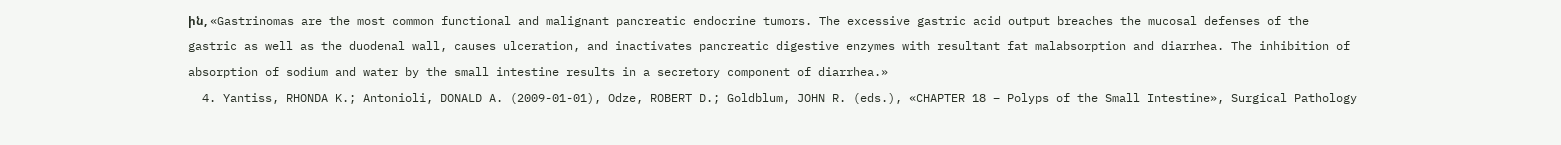ին, «Gastrinomas are the most common functional and malignant pancreatic endocrine tumors. The excessive gastric acid output breaches the mucosal defenses of the gastric as well as the duodenal wall, causes ulceration, and inactivates pancreatic digestive enzymes with resultant fat malabsorption and diarrhea. The inhibition of absorption of sodium and water by the small intestine results in a secretory component of diarrhea.»
  4. Yantiss, RHONDA K.; Antonioli, DONALD A. (2009-01-01), Odze, ROBERT D.; Goldblum, JOHN R. (eds.), «CHAPTER 18 – Polyps of the Small Intestine», Surgical Pathology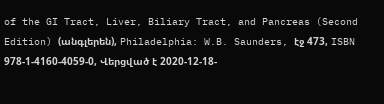of the GI Tract, Liver, Biliary Tract, and Pancreas (Second Edition) (անգլերեն), Philadelphia: W.B. Saunders, էջ 473, ISBN 978-1-4160-4059-0, Վերցված է 2020-12-18-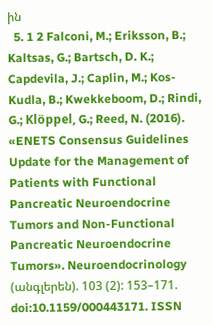ին
  5. 1 2 Falconi, M.; Eriksson, B.; Kaltsas, G.; Bartsch, D. K.; Capdevila, J.; Caplin, M.; Kos-Kudla, B.; Kwekkeboom, D.; Rindi, G.; Klöppel, G.; Reed, N. (2016). «ENETS Consensus Guidelines Update for the Management of Patients with Functional Pancreatic Neuroendocrine Tumors and Non-Functional Pancreatic Neuroendocrine Tumors». Neuroendocrinology (անգլերեն). 103 (2): 153–171. doi:10.1159/000443171. ISSN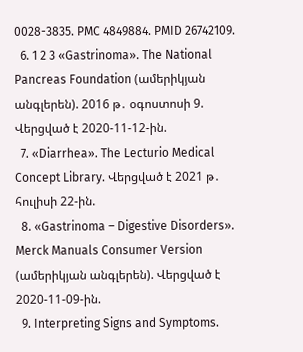0028-3835. PMC 4849884. PMID 26742109.
  6. 1 2 3 «Gastrinoma». The National Pancreas Foundation (ամերիկյան անգլերեն). 2016 թ․ օգոստոսի 9. Վերցված է 2020-11-12-ին.
  7. «Diarrhea». The Lecturio Medical Concept Library. Վերցված է 2021 թ․ հուլիսի 22-ին.
  8. «Gastrinoma – Digestive Disorders». Merck Manuals Consumer Version (ամերիկյան անգլերեն). Վերցված է 2020-11-09-ին.
  9. Interpreting Signs and Symptoms.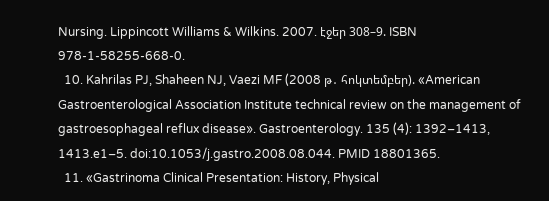Nursing. Lippincott Williams & Wilkins. 2007. էջեր 308–9. ISBN 978-1-58255-668-0.
  10. Kahrilas PJ, Shaheen NJ, Vaezi MF (2008 թ․ հոկտեմբեր). «American Gastroenterological Association Institute technical review on the management of gastroesophageal reflux disease». Gastroenterology. 135 (4): 1392–1413, 1413.e1–5. doi:10.1053/j.gastro.2008.08.044. PMID 18801365.
  11. «Gastrinoma Clinical Presentation: History, Physical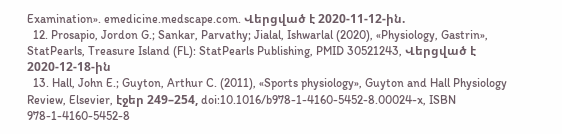Examination». emedicine.medscape.com. Վերցված է 2020-11-12-ին.
  12. Prosapio, Jordon G.; Sankar, Parvathy; Jialal, Ishwarlal (2020), «Physiology, Gastrin», StatPearls, Treasure Island (FL): StatPearls Publishing, PMID 30521243, Վերցված է 2020-12-18-ին
  13. Hall, John E.; Guyton, Arthur C. (2011), «Sports physiology», Guyton and Hall Physiology Review, Elsevier, էջեր 249–254, doi:10.1016/b978-1-4160-5452-8.00024-x, ISBN 978-1-4160-5452-8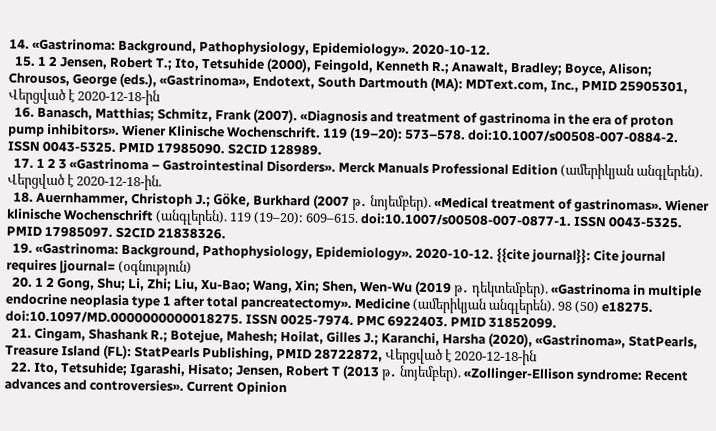14. «Gastrinoma: Background, Pathophysiology, Epidemiology». 2020-10-12.
  15. 1 2 Jensen, Robert T.; Ito, Tetsuhide (2000), Feingold, Kenneth R.; Anawalt, Bradley; Boyce, Alison; Chrousos, George (eds.), «Gastrinoma», Endotext, South Dartmouth (MA): MDText.com, Inc., PMID 25905301, Վերցված է 2020-12-18-ին
  16. Banasch, Matthias; Schmitz, Frank (2007). «Diagnosis and treatment of gastrinoma in the era of proton pump inhibitors». Wiener Klinische Wochenschrift. 119 (19–20): 573–578. doi:10.1007/s00508-007-0884-2. ISSN 0043-5325. PMID 17985090. S2CID 128989.
  17. 1 2 3 «Gastrinoma – Gastrointestinal Disorders». Merck Manuals Professional Edition (ամերիկյան անգլերեն). Վերցված է 2020-12-18-ին.
  18. Auernhammer, Christoph J.; Göke, Burkhard (2007 թ․ նոյեմբեր). «Medical treatment of gastrinomas». Wiener klinische Wochenschrift (անգլերեն). 119 (19–20): 609–615. doi:10.1007/s00508-007-0877-1. ISSN 0043-5325. PMID 17985097. S2CID 21838326.
  19. «Gastrinoma: Background, Pathophysiology, Epidemiology». 2020-10-12. {{cite journal}}: Cite journal requires |journal= (օգնություն)
  20. 1 2 Gong, Shu; Li, Zhi; Liu, Xu-Bao; Wang, Xin; Shen, Wen-Wu (2019 թ․ դեկտեմբեր). «Gastrinoma in multiple endocrine neoplasia type 1 after total pancreatectomy». Medicine (ամերիկյան անգլերեն). 98 (50) e18275. doi:10.1097/MD.0000000000018275. ISSN 0025-7974. PMC 6922403. PMID 31852099.
  21. Cingam, Shashank R.; Botejue, Mahesh; Hoilat, Gilles J.; Karanchi, Harsha (2020), «Gastrinoma», StatPearls, Treasure Island (FL): StatPearls Publishing, PMID 28722872, Վերցված է 2020-12-18-ին
  22. Ito, Tetsuhide; Igarashi, Hisato; Jensen, Robert T (2013 թ․ նոյեմբեր). «Zollinger-Ellison syndrome: Recent advances and controversies». Current Opinion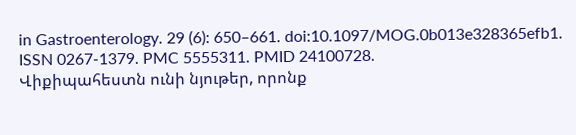in Gastroenterology. 29 (6): 650–661. doi:10.1097/MOG.0b013e328365efb1. ISSN 0267-1379. PMC 5555311. PMID 24100728.
Վիքիպահեստն ունի նյութեր, որոնք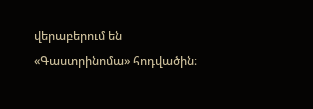վերաբերում են «Գաստրինոմա» հոդվածին։